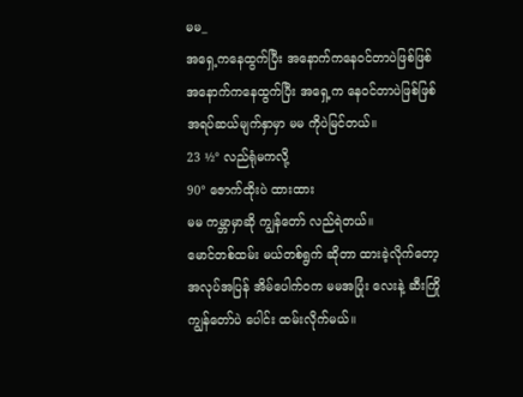မမ_
အရှေ့ကနေထွက်ပြီး အနောက်ကနေဝင်တာပဲဖြစ်ဖြစ်
အနောက်ကနေထွက်ပြီး အရှေ့က နေဝင်တာပဲဖြစ်ဖြစ်
အရပ်ဆယ်မျက်နှာမှာ မမ ကိုပဲမြင်တယ်။
23 ½° လည်ရုံမကလို့
90° ဇောက်ထိုးပဲ ထားထား
မမ ကမ္ဘာမှာဆို ကျွန်တော် လည်ရဲတယ်။
မောင်တစ်ထမ်း မယ်တစ်ရွက် ဆိုတာ ထားခဲ့လိုက်တော့
အလုပ်အပြန် အိမ်ပေါက်ဝက မမအပြုံး လေးနဲ့ ဆီးကြို
ကျွန်တော်ပဲ ပေါင်း ထမ်းလိုက်မယ်။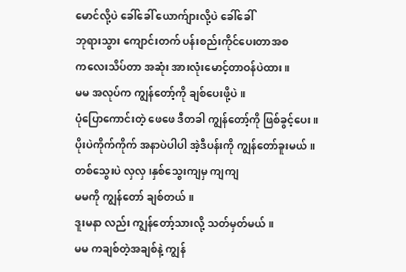မောင်လို့ပဲ ခေါ်ခေါ် ယောက်ျားလို့ပဲ ခေါ်ခေါ်
ဘုရားသွား ကျောင်းတက် ပန်းစည်းကိုင်ပေးတာအစ
ကလေးသိပ်တာ အဆုံး အားလုံးမောင့်တာဝန်ပဲထား။
မမ အလုပ်က ကျွန်တော့်ကို ချစ်ပေးဖို့ပဲ။
ပုံပြောကောင်းတဲ့ ဖေဖေ ဒီတခါ ကျွန်တော့်ကို ဖြစ်ခွင့်ပေး။
ပိုးပဲကိုက်ကိုက် အနာပဲပါပါ အဲ့ဒီပန်းကို ကျွန်တော်ခူးမယ်။
တစ်သွေးပဲ လှလှ ၊နှစ်သွေးကျမှ ကျကျ
မမကို ကျွန်တော် ချစ်တယ်။
ဒူးမနာ လည်း ကျွန်တော့်သားလို့ သတ်မှတ်မယ်။
မမ ကချစ်တဲ့အချစ်နဲ့ ကျွန်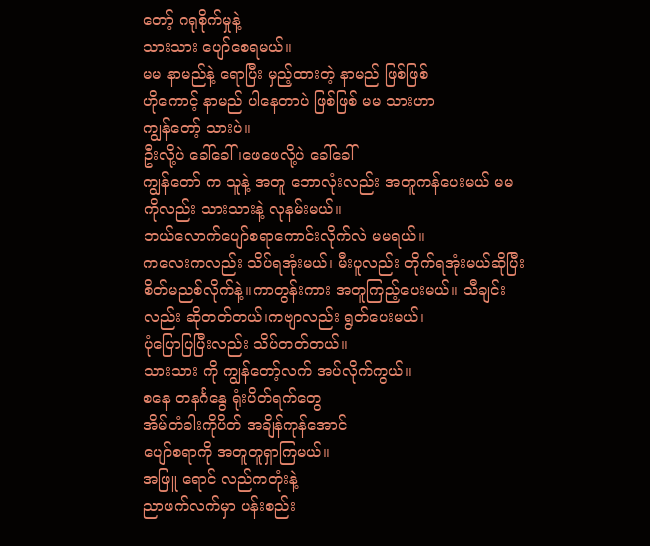တော့် ဂရုစိုက်မှုနဲ့
သားသား ပျော်စေရမယ်။
မမ နာမည်နဲ့ ရောပြီး မှည့်ထားတဲ့ နာမည် ဖြစ်ဖြစ်
ဟိုကောင့် နာမည် ပါနေတာပဲ ဖြစ်ဖြစ် မမ သားဟာ
ကျွန်တော့် သားပဲ။
ဦးလို့ပဲ ခေါ်ခေါ်၊ဖေဖေလို့ပဲ ခေါ်ခေါ်
ကျွန်တော် က သူနဲ့ အတူ ဘောလုံးလည်း အတူကန်ပေးမယ် မမ ကိုလည်း သားသားနဲ့ လုနမ်းမယ်။
ဘယ်လောက်ပျော်စရာကောင်းလိုက်လဲ မမရယ်။
ကလေးကလည်း သိပ်ရအုံးမယ်၊ မီးပူလည်း တိုက်ရအုံးမယ်ဆိုပြီး စိတ်မညစ်လိုက်နဲ့။ကာတွန်းကား အတူကြည့်ပေးမယ်။ သီချင်းလည်း ဆိုတတ်တယ်၊ကဗျာလည်း ရွတ်ပေးမယ်၊
ပုံပြောပြပြီးလည်း သိပ်တတ်တယ်။
သားသား ကို ကျွန်တော့်လက် အပ်လိုက်ကွယ်။
စနေ တနင်္ဂနွေ ရုံးပိတ်ရက်တွေ
အိမ်တံခါးကိုပိတ် အချိန်ကုန်အောင်
ပျော်စရာကို အတူတူရှာကြမယ်။
အဖြူ ရောင် လည်ကတုံးနဲ့
ညာဖက်လက်မှာ ပန်းစည်း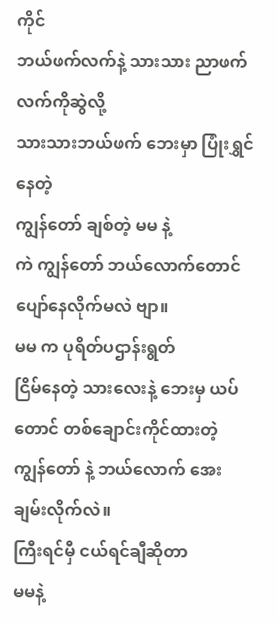ကိုင်
ဘယ်ဖက်လက်နဲ့ သားသား ညာဖက်လက်ကိုဆွဲလို့
သားသားဘယ်ဖက် ဘေးမှာ ပြုံးရွှင်နေတဲ့
ကျွန်တော် ချစ်တဲ့ မမ နဲ့
ကဲ ကျွန်တော် ဘယ်လောက်တောင် ပျော်နေလိုက်မလဲ ဗျာ။
မမ က ပုရိတ်ပဌာန်းရွတ်
ငြိမ်နေတဲ့ သားလေးနဲ့ ဘေးမှ ယပ်တောင် တစ်ချောင်းကိုင်ထားတဲ့ ကျွန်တော် နဲ့ ဘယ်လောက် အေးချမ်းလိုက်လဲ။
ကြီးရင်မှီ ငယ်ရင်ချီဆိုတာ
မမနဲ့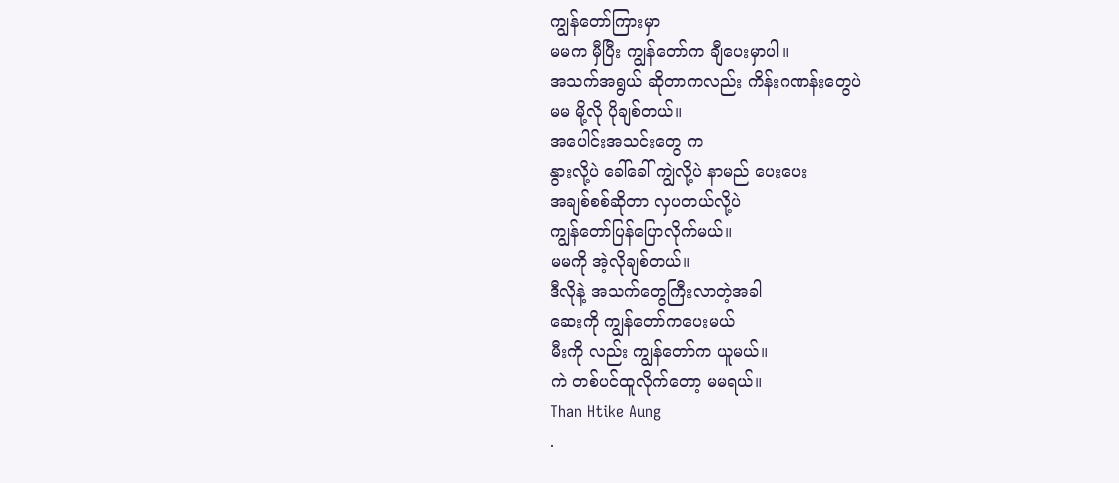ကျွန်တော်ကြားမှာ
မမက မှီပြီး ကျွန်တော်က ချီပေးမှာပါ။
အသက်အရွယ် ဆိုတာကလည်း ကိန်းဂဏန်းတွေပဲ
မမ မို့လို ပိုချစ်တယ်။
အပေါင်းအသင်းတွေ က
နွားလို့ပဲ ခေါ်ခေါ် ကျွဲလို့ပဲ နာမည် ပေးပေး
အချစ်စစ်ဆိုတာ လှပတယ်လို့ပဲ
ကျွန်တော်ပြန်ပြောလိုက်မယ်။
မမကို အဲ့လိုချစ်တယ်။
ဒီလိုနဲ့ အသက်တွေကြီးလာတဲ့အခါ
ဆေးကို ကျွန်တော်ကပေးမယ်
မီးကို လည်း ကျွန်တော်က ယူမယ်။
ကဲ တစ်ပင်ထူလိုက်တော့ မမရယ်။
Than Htike Aung
.